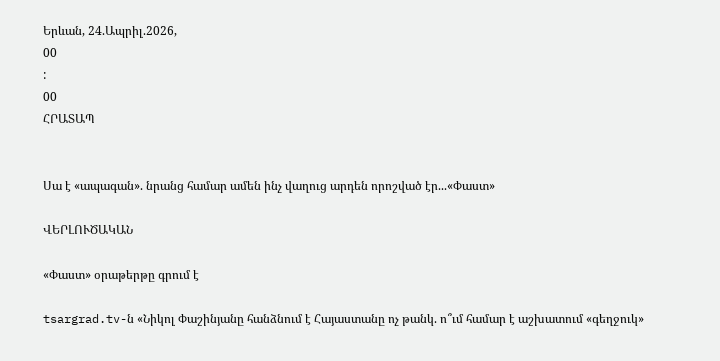Երևան, 24.Ապրիլ.2026,
00
:
00
ՀՐԱՏԱՊ


Սա է «ապագան». նրանց համար ամեն ինչ վաղուց արդեն որոշված էր...«Փաստ»

ՎԵՐԼՈՒԾԱԿԱՆ

«Փաստ» օրաթերթը գրում է

tsargrad.tv-ն «Նիկոլ Փաշինյանը հանձնում է Հայաստանը ոչ թանկ. ո՞ւմ համար է աշխատում «գեղջուկ»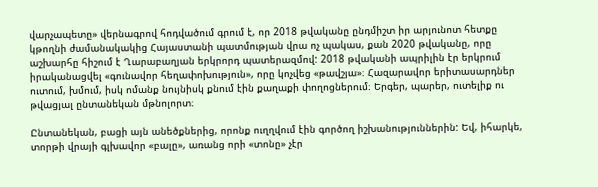վարչապետը» վերնագրով հոդվածում գրում է, որ 2018 թվականը ընդմիշտ իր արյունոտ հետքը կթողնի ժամանակակից Հայաստանի պատմության վրա ոչ պակաս, քան 2020 թվականը, որը աշխարհը հիշում է Ղարաբաղյան երկրորդ պատերազմով: 2018 թվականի ապրիլին էր երկրում իրականացվել «գունավոր հեղափոխություն», որը կոչվեց «թավշյա»։ Հազարավոր երիտասարդներ ուտում, խմում, իսկ ոմանք նույնիսկ քնում էին քաղաքի փողոցներում։ Երգեր, պարեր, ուտելիք ու թվացյալ ընտանեկան մթնոլորտ։

Ընտանեկան, բացի այն անեծքներից, որոնք ուղղվում էին գործող իշխանություններին: Եվ, իհարկե, տորթի վրայի գլխավոր «բալը», առանց որի «տոնը» չէր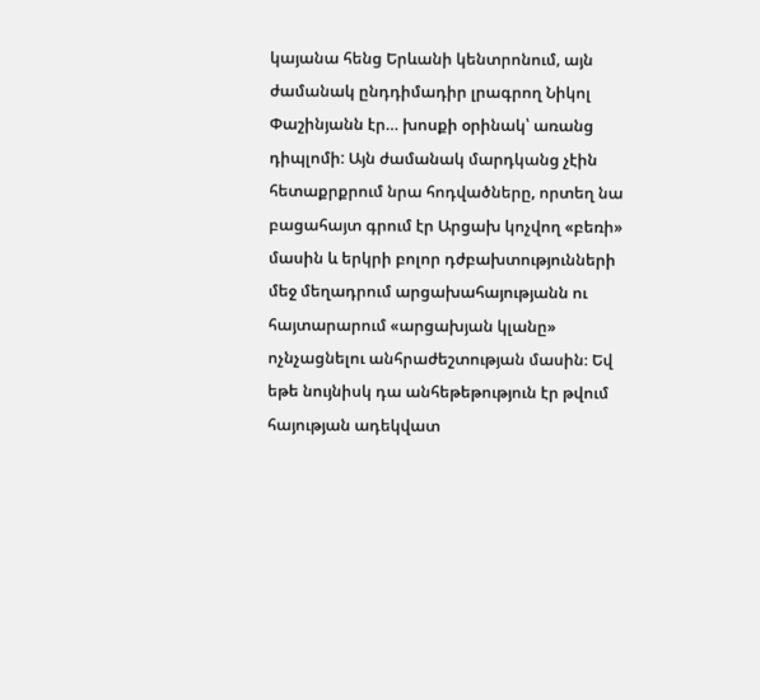կայանա հենց Երևանի կենտրոնում, այն ժամանակ ընդդիմադիր լրագրող Նիկոլ Փաշինյանն էր… խոսքի օրինակ՝ առանց դիպլոմի: Այն ժամանակ մարդկանց չէին հետաքրքրում նրա հոդվածները, որտեղ նա բացահայտ գրում էր Արցախ կոչվող «բեռի» մասին և երկրի բոլոր դժբախտությունների մեջ մեղադրում արցախահայությանն ու հայտարարում «արցախյան կլանը» ոչնչացնելու անհրաժեշտության մասին։ Եվ եթե նույնիսկ դա անհեթեթություն էր թվում հայության ադեկվատ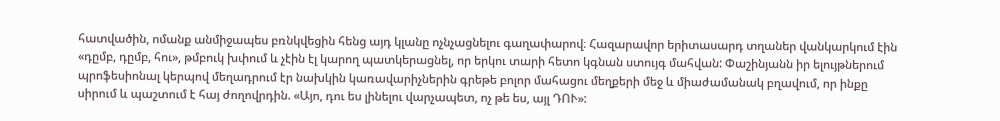հատվածին, ոմանք անմիջապես բռնկվեցին հենց այդ կլանը ոչնչացնելու գաղափարով։ Հազարավոր երիտասարդ տղաներ վանկարկում էին «դըմբ, դըմբ, հու», թմբուկ խփում և չէին էլ կարող պատկերացնել, որ երկու տարի հետո կգնան ստույգ մահվան: Փաշինյանն իր ելույթներում պրոֆեսիոնալ կերպով մեղադրում էր նախկին կառավարիչներին գրեթե բոլոր մահացու մեղքերի մեջ և միաժամանակ բղավում, որ ինքը սիրում և պաշտում է հայ ժողովրդին. «Այո, դու ես լինելու վարչապետ, ոչ թե ես, այլ ԴՈՒ»: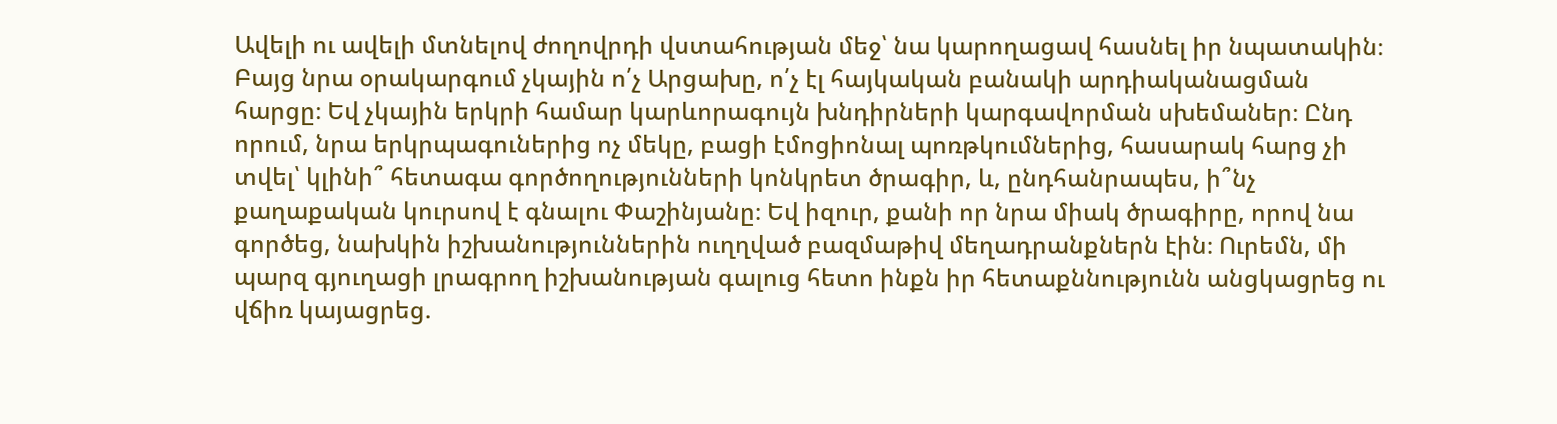Ավելի ու ավելի մտնելով ժողովրդի վստահության մեջ՝ նա կարողացավ հասնել իր նպատակին։ Բայց նրա օրակարգում չկային ո՛չ Արցախը, ո՛չ էլ հայկական բանակի արդիականացման հարցը։ Եվ չկային երկրի համար կարևորագույն խնդիրների կարգավորման սխեմաներ։ Ընդ որում, նրա երկրպագուներից ոչ մեկը, բացի էմոցիոնալ պոռթկումներից, հասարակ հարց չի տվել՝ կլինի՞ հետագա գործողությունների կոնկրետ ծրագիր, և, ընդհանրապես, ի՞նչ քաղաքական կուրսով է գնալու Փաշինյանը։ Եվ իզուր, քանի որ նրա միակ ծրագիրը, որով նա գործեց, նախկին իշխանություններին ուղղված բազմաթիվ մեղադրանքներն էին։ Ուրեմն, մի պարզ գյուղացի լրագրող իշխանության գալուց հետո ինքն իր հետաքննությունն անցկացրեց ու վճիռ կայացրեց.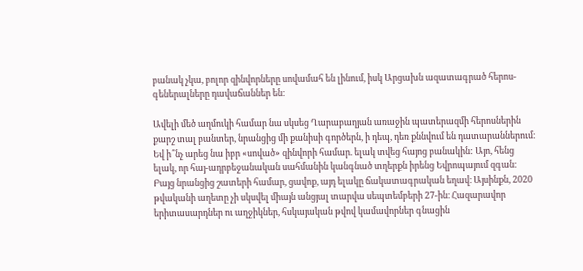բանակ չկա, բոլոր զինվորները սովամահ են լինում, իսկ Արցախն ազատագրած հերոս-գեներալները դավաճաններ են։

Ավելի մեծ աղմուկի համար նա սկսեց Ղարաբաղյան առաջին պատերազմի հերոսներին քարշ տալ բանտեր, նրանցից մի քանիսի գործերն, ի դեպ, դեռ քննվում են դատարաններում։ Եվ ի՞նչ արեց նա իբր «սոված» զինվորի համար. ելակ տվեց հայոց բանակին: Այո, հենց ելակ, որ հայ-ադրբեջանական սահմանին կանգնած տղերքն իրենց Եվրոպայում զգան։ Բայց նրանցից շատերի համար, ցավոք, այդ ելակը ճակատագրական եղավ։ Այսինքն, 2020 թվականի աղետը չի սկսվել միայն անցյալ տարվա սեպտեմբերի 27-ին։ Հազարավոր երիտասարդներ ու աղջիկներ, հսկայական թվով կամավորներ գնացին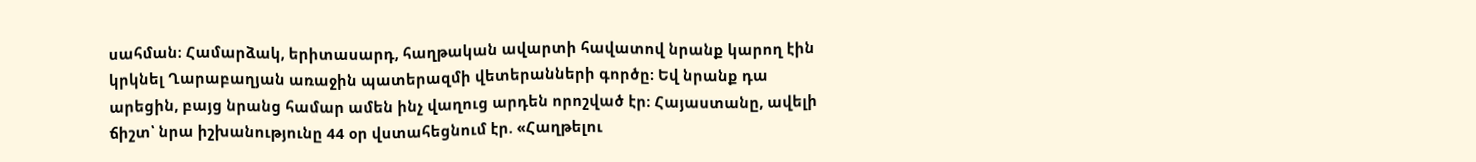սահման։ Համարձակ, երիտասարդ, հաղթական ավարտի հավատով նրանք կարող էին կրկնել Ղարաբաղյան առաջին պատերազմի վետերանների գործը։ Եվ նրանք դա արեցին, բայց նրանց համար ամեն ինչ վաղուց արդեն որոշված էր։ Հայաստանը, ավելի ճիշտ՝ նրա իշխանությունը 44 օր վստահեցնում էր. «Հաղթելու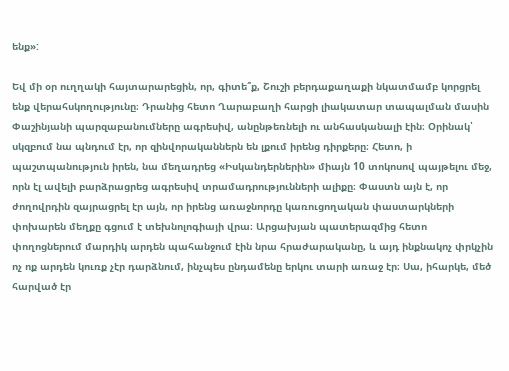ենք»:

Եվ մի օր ուղղակի հայտարարեցին, որ, գիտե՞ք, Շուշի բերդաքաղաքի նկատմամբ կորցրել ենք վերահսկողությունը։ Դրանից հետո Ղարաբաղի հարցի լիակատար տապալման մասին Փաշինյանի պարզաբանումները ագրեսիվ, անընթեռնելի ու անհասկանալի էին։ Օրինակ՝ սկզբում նա պնդում էր, որ զինվորականներն են լքում իրենց դիրքերը։ Հետո, ի պաշտպանություն իրեն, նա մեղադրեց «Իսկանդերներին» միայն 10 տոկոսով պայթելու մեջ, որն էլ ավելի բարձրացրեց ագրեսիվ տրամադրությունների ալիքը։ Փաստն այն է, որ ժողովրդին զայրացրել էր այն, որ իրենց առաջնորդը կառուցողական փաստարկների փոխարեն մեղքը գցում է տեխնոլոգիայի վրա։ Արցախյան պատերազմից հետո փողոցներում մարդիկ արդեն պահանջում էին նրա հրաժարականը, և այդ ինքնակոչ փրկչին ոչ ոք արդեն կուռք չէր դարձնում, ինչպես ընդամենը երկու տարի առաջ էր։ Սա, իհարկե, մեծ հարված էր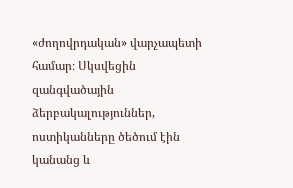«ժողովրդական» վարչապետի համար։ Սկսվեցին զանգվածային ձերբակալություններ, ոստիկանները ծեծում էին կանանց և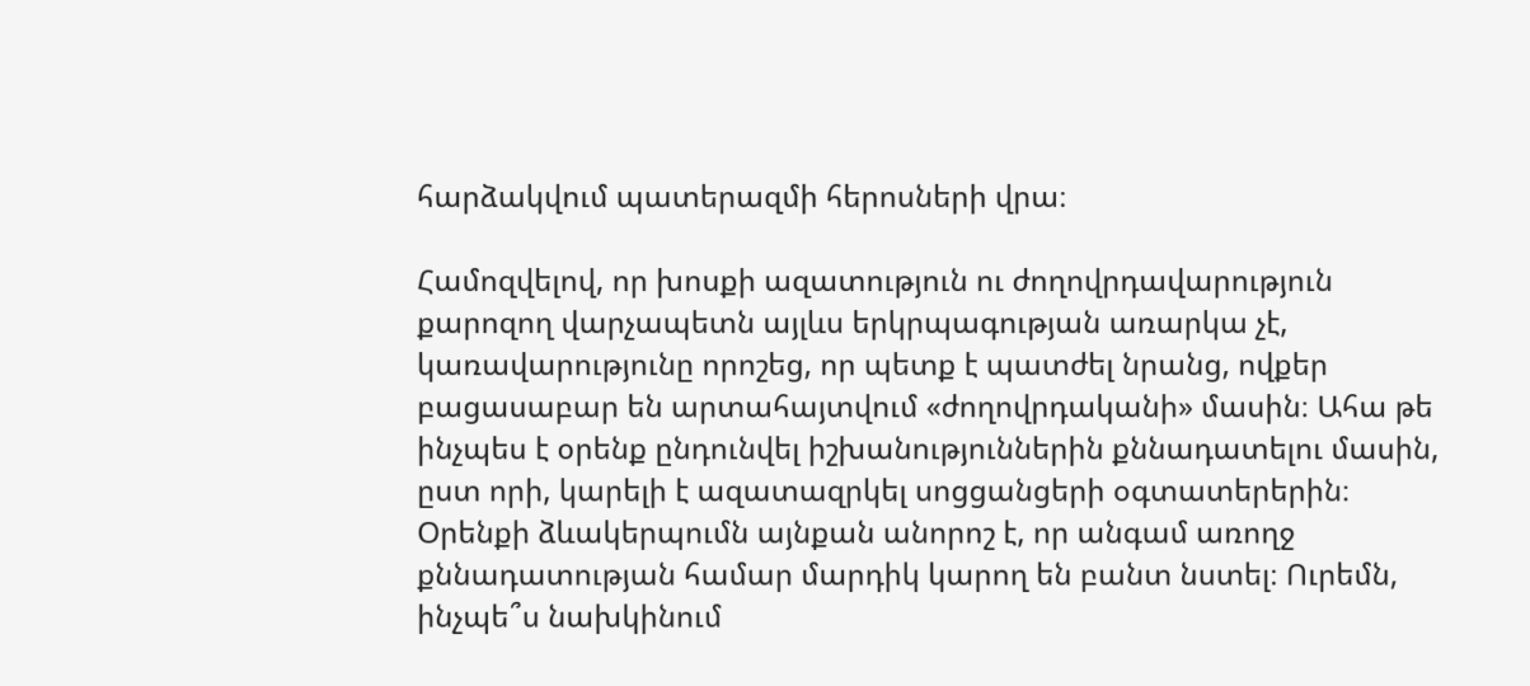հարձակվում պատերազմի հերոսների վրա։

Համոզվելով, որ խոսքի ազատություն ու ժողովրդավարություն քարոզող վարչապետն այլևս երկրպագության առարկա չէ, կառավարությունը որոշեց, որ պետք է պատժել նրանց, ովքեր բացասաբար են արտահայտվում «ժողովրդականի» մասին։ Ահա թե ինչպես է օրենք ընդունվել իշխանություններին քննադատելու մասին, ըստ որի, կարելի է ազատազրկել սոցցանցերի օգտատերերին։ Օրենքի ձևակերպումն այնքան անորոշ է, որ անգամ առողջ քննադատության համար մարդիկ կարող են բանտ նստել։ Ուրեմն, ինչպե՞ս նախկինում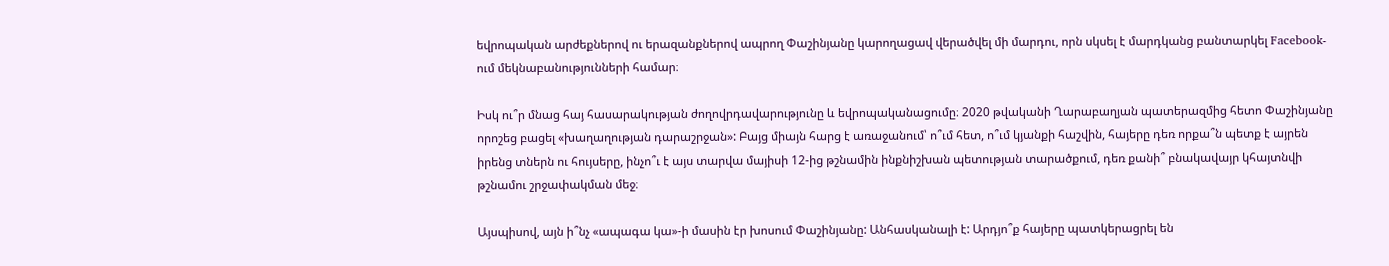եվրոպական արժեքներով ու երազանքներով ապրող Փաշինյանը կարողացավ վերածվել մի մարդու, որն սկսել է մարդկանց բանտարկել Facebook-ում մեկնաբանությունների համար։

Իսկ ու՞ր մնաց հայ հասարակության ժողովրդավարությունը և եվրոպականացումը։ 2020 թվականի Ղարաբաղյան պատերազմից հետո Փաշինյանը որոշեց բացել «խաղաղության դարաշրջան»: Բայց միայն հարց է առաջանում՝ ո՞ւմ հետ, ո՞ւմ կյանքի հաշվին, հայերը դեռ որքա՞ն պետք է այրեն իրենց տներն ու հույսերը, ինչո՞ւ է այս տարվա մայիսի 12-ից թշնամին ինքնիշխան պետության տարածքում, դեռ քանի՞ բնակավայր կհայտնվի թշնամու շրջափակման մեջ։

Այսպիսով, այն ի՞նչ «ապագա կա»-ի մասին էր խոսում Փաշինյանը: Անհասկանալի է: Արդյո՞ք հայերը պատկերացրել են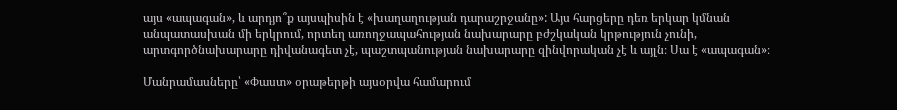այս «ապագան», և արդյո՞ք այսպիսին է «խաղաղության դարաշրջանը»: Այս հարցերը դեռ երկար կմնան անպատասխան մի երկրում, որտեղ առողջապահության նախարարը բժշկական կրթություն չունի, արտգործնախարարը դիվանագետ չէ, պաշտպանության նախարարը զինվորական չէ և այլն։ Սա է «ապագան»։

Մանրամասները՝ «Փաստ» օրաթերթի այսօրվա համարում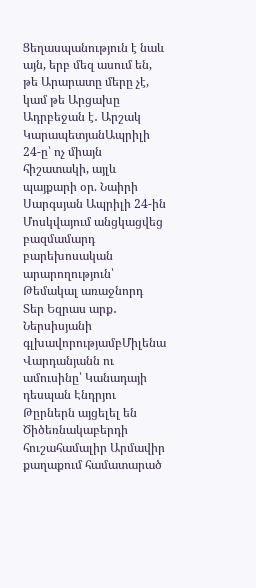Ցեղասպանություն է նաև այն, երբ մեզ ասում են, թե Արարատը մերը չէ, կամ թե Արցախը Ադրբեջան է․ Արշակ ԿարապետյանԱպրիլի 24-ը՝ ոչ միայն հիշատակի, այլև պայքարի օր. Նաիրի Սարգսյան Ապրիլի 24-ին Մոսկվայում անցկացվեց բազմամարդ բարեխոսական արարողություն՝ Թեմակալ առաջնորդ Տեր Եզրաս արք․ Ներսիսյանի գլխավորությամբՄիլենա Վարդանյանն ու ամուսինը՝ Կանադայի դեսպան Էնդրյու Թըրներն այցելել են Ծիծեռնակաբերդի հուշահամալիր Արմավիր քաղաքում համատարած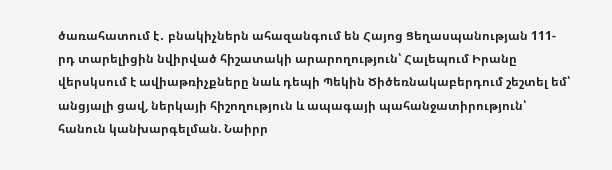ծառահատում է․ բնակիչներն ահազանգում են Հայոց Ցեղասպանության 111-րդ տարելիցին նվիրված հիշատակի արարողություն՝ Հալեպում Իրանը վերսկսում է ավիաթռիչքները նաև դեպի Պեկին Ծիծեռնակաբերդում շեշտել եմ՝ անցյալի ցավ, ներկայի հիշողություն և ապագայի պահանջատիրություն՝ հանուն կանխարգելման. Նաիրր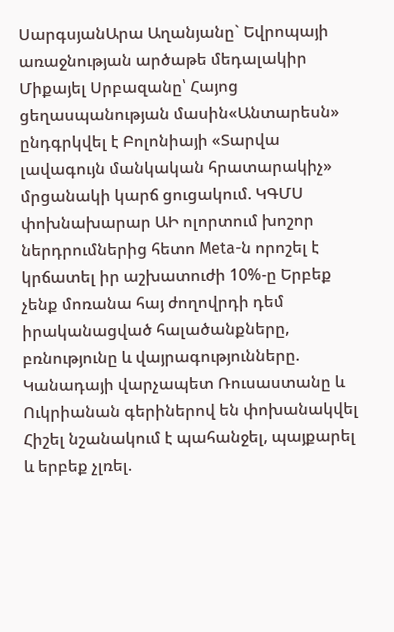ՍարգսյանԱրա Աղանյանը` Եվրոպայի առաջնության արծաթե մեդալակիր Միքայել Սրբազանը՝ Հայոց ցեղասպանության մասին«Անտարեսն» ընդգրկվել է Բոլոնիայի «Տարվա լավագույն մանկական հրատարակիչ» մրցանակի կարճ ցուցակում. ԿԳՄՍ փոխնախարար ԱԻ ոլորտում խոշոր ներդրումներից հետո Meta-ն որոշել է կրճատել իր աշխատուժի 10%-ը Երբեք չենք մոռանա հայ ժողովրդի դեմ իրականացված հալածանքները, բռնությունը և վայրագությունները. Կանադայի վարչապետ Ռուսաստանը և Ուկրիանան գերիներով են փոխանակվել Հիշել նշանակում է պահանջել, պայքարել և երբեք չլռել.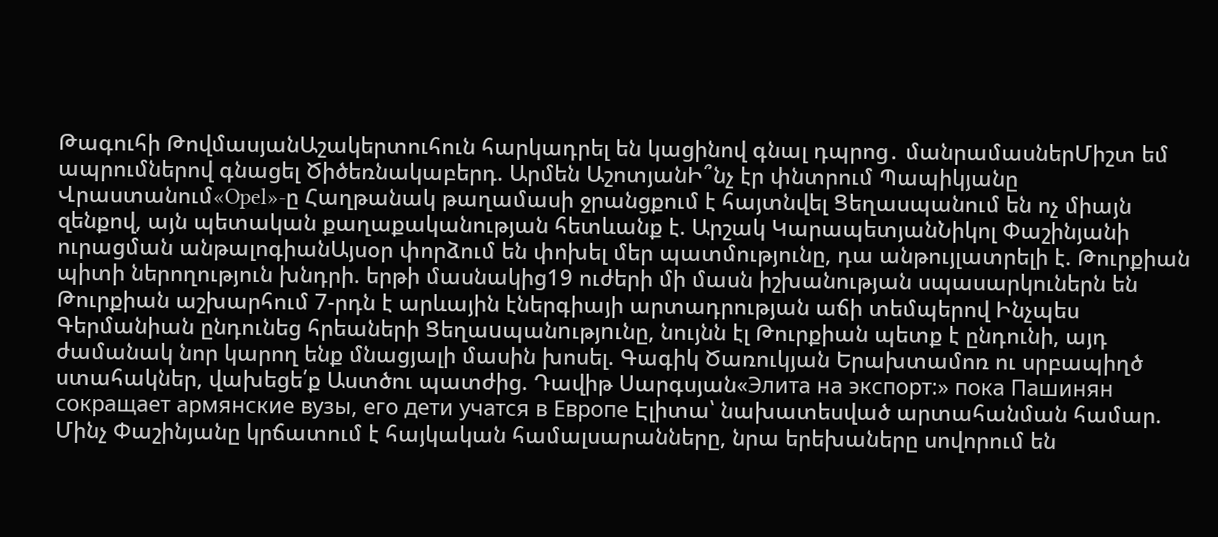Թագուհի ԹովմասյանԱշակերտուհուն հարկադրել են կացինով գնալ դպրոց․ մանրամասներՄիշտ եմ ապրումներով գնացել Ծիծեռնակաբերդ. Արմեն ԱշոտյանԻ՞նչ էր փնտրում Պապիկյանը Վրաստանում«Opel»-ը Հաղթանակ թաղամասի ջրանցքում է հայտնվել Ցեղասպանում են ոչ միայն զենքով, այն պետական քաղաքականության հետևանք է. Արշակ ԿարապետյանՆիկոլ Փաշինյանի ուրացման անթալոգիանԱյսօր փորձում են փոխել մեր պատմությունը, դա անթույլատրելի է. Թուրքիան պիտի ներողություն խնդրի. երթի մասնակից19 ուժերի մի մասն իշխանության սպասարկուներն են Թուրքիան աշխարհում 7-րդն է արևային էներգիայի արտադրության աճի տեմպերով Ինչպես Գերմանիան ընդունեց հրեաների Ցեղաuպանnւթյnւնը, նույնն էլ Թուրքիան պետք է ընդունի, այդ ժամանակ նոր կարող ենք մնացյալի մասին խոսել. Գագիկ Ծառուկյան Երախտամոռ ու սրբապիղծ ստահակներ, վախեցե՛ք Աստծու պատժից. Դավիթ Սարգսյան«Элита на экспорт:» пока Пашинян сокращает армянские вузы, его дети учатся в Европе Էլիտա՝ նախատեսված արտահանման համար. Մինչ Փաշինյանը կրճատում է հայկական համալսարանները, նրա երեխաները սովորում են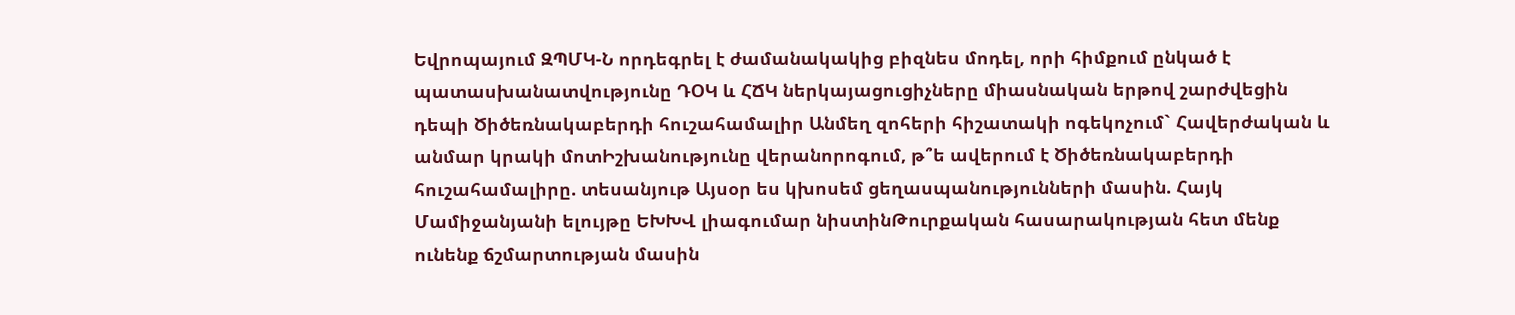Եվրոպայում ԶՊՄԿ-Ն որդեգրել է ժամանակակից բիզնես մոդել, որի հիմքում ընկած է պատասխանատվությունը ԴՕԿ և ՀՃԿ ներկայացուցիչները միասնական երթով շարժվեցին դեպի Ծիծեռնակաբերդի հուշահամալիր Անմեղ զոհերի հիշատակի ոգեկոչում` Հավերժական և անմար կրակի մոտԻշխանությունը վերանորոգում, թ՞ե ավերում է Ծիծեռնակաբերդի հուշահամալիրը. տեսանյութ Այսօր ես կխոսեմ ցեղասպանությունների մասին. Հայկ Մամիջանյանի ելույթը ԵԽԽՎ լիագումար նիստինԹուրքական հասարակության հետ մենք ունենք ճշմարտության մասին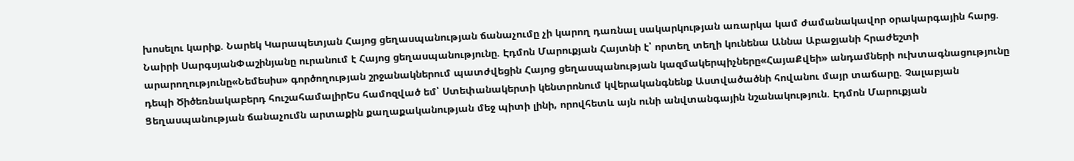խոսելու կարիք. Նարեկ Կարապետյան Հայոց ցեղասպանության ճանաչումը չի կարող դառնալ սակարկության առարկա կամ ժամանակավոր օրակարգային հարց. Նաիրի ՍարգսյանՓաշինյանը ուրանում է Հայոց ցեղասպանությունը. Էդմոն Մարուքյան Հայտնի է՝ որտեղ տեղի կունենա Աննա Աբաջյանի հրաժեշտի արարողությունը«Նեմեսիս» գործողության շրջանակներում պատժվեցին Հայոց ցեղասպանության կազմակերպիչները«ՀայաՔվեի» անդամների ուխտագնացությունը դեպի Ծիծեռնակաբերդ հուշահամալիրԵս համոզված եմ՝ Ստեփանակերտի կենտրոնում կվերականգնենք Աստվածածնի հովանու մայր տաճարը. Չալաբյան Ցեղասպանության ճանաչումն արտաքին քաղաքականության մեջ պիտի լինի, որովհետև այն ունի անվտանգային նշանակություն. Էդմոն Մարուքյան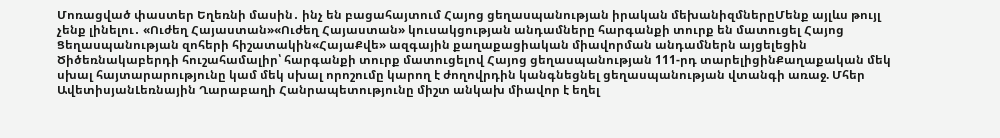Մոռացված փաստեր Եղեռնի մասին․ ինչ են բացահայտում Հայոց ցեղասպանության իրական մեխանիզմներըՄենք այլևս թույլ չենք լինելու․ «Ուժեղ Հայաստան»«Ուժեղ Հայաստան» կուսակցության անդամները հարգանքի տուրք են մատուցել Հայոց Ցեղասպանության զոհերի հիշատակին«ՀայաՔվե» ազգային քաղաքացիական միավորման անդամներն այցելեցին Ծիծեռնակաբերդի հուշահամալիր՝ հարգանքի տուրք մատուցելով Հայոց ցեղասպանության 111-րդ տարելիցինՔաղաքական մեկ սխալ հայտարարությունը կամ մեկ սխալ որոշումը կարող է ժողովրդին կանգնեցնել ցեղասպանության վտանգի առաջ. Մհեր ԱվետիսյանԼեռնային Ղարաբաղի Հանրապետությունը միշտ անկախ միավոր է եղել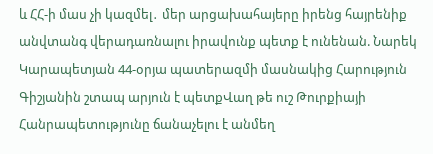և ՀՀ-ի մաս չի կազմել․ մեր արցախահայերը իրենց հայրենիք անվտանգ վերադառնալու իրավունք պետք է ունենան. Նարեկ Կարապետյան 44-օրյա պատերազմի մասնակից Հարություն Գիշյանին շտապ արյուն է պետքՎաղ թե ուշ Թուրքիայի Հանրապետությունը ճանաչելու է անմեղ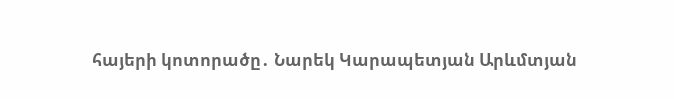հայերի կոտորածը․ Նարեկ Կարապետյան Արևմտյան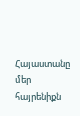Հայաստանը մեր հայրենիքն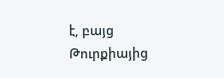է, բայց Թուրքիայից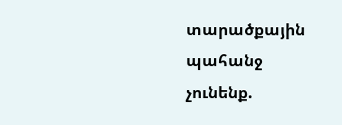տարածքային պահանջ չունենք.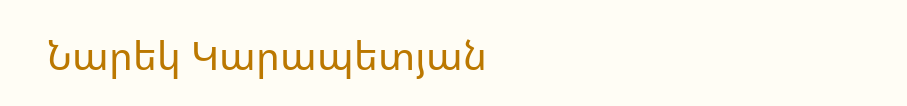Նարեկ Կարապետյան